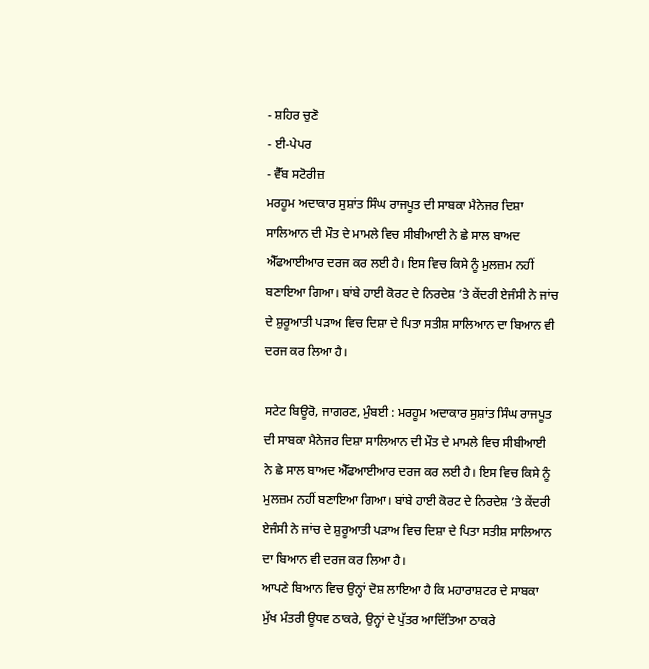- ਸ਼ਹਿਰ ਚੁਣੋ
- ਈ-ਪੇਪਰ
- ਵੈੱਬ ਸਟੋਰੀਜ਼
ਮਰਹੂਮ ਅਦਾਕਾਰ ਸੁਸ਼ਾਂਤ ਸਿੰਘ ਰਾਜਪੂਤ ਦੀ ਸਾਬਕਾ ਮੈਨੇਜਰ ਦਿਸ਼ਾ ਸਾਲਿਆਨ ਦੀ ਮੌਤ ਦੇ ਮਾਮਲੇ ਵਿਚ ਸੀਬੀਆਈ ਨੇ ਛੇ ਸਾਲ ਬਾਅਦ ਐੱਫਆਈਆਰ ਦਰਜ ਕਰ ਲਈ ਹੈ। ਇਸ ਵਿਚ ਕਿਸੇ ਨੂੰ ਮੁਲਜ਼ਮ ਨਹੀਂ ਬਣਾਇਆ ਗਿਆ। ਬਾਂਬੇ ਹਾਈ ਕੋਰਟ ਦੇ ਨਿਰਦੇਸ਼ ’ਤੇ ਕੇਂਦਰੀ ਏਜੰਸੀ ਨੇ ਜਾਂਚ ਦੇ ਸ਼ੁਰੂਆਤੀ ਪੜਾਅ ਵਿਚ ਦਿਸ਼ਾ ਦੇ ਪਿਤਾ ਸਤੀਸ਼ ਸਾਲਿਆਨ ਦਾ ਬਿਆਨ ਵੀ ਦਰਜ ਕਰ ਲਿਆ ਹੈ।

ਸਟੇਟ ਬਿਊਰੋ, ਜਾਗਰਣ, ਮੁੰਬਈ : ਮਰਹੂਮ ਅਦਾਕਾਰ ਸੁਸ਼ਾਂਤ ਸਿੰਘ ਰਾਜਪੂਤ ਦੀ ਸਾਬਕਾ ਮੈਨੇਜਰ ਦਿਸ਼ਾ ਸਾਲਿਆਨ ਦੀ ਮੌਤ ਦੇ ਮਾਮਲੇ ਵਿਚ ਸੀਬੀਆਈ ਨੇ ਛੇ ਸਾਲ ਬਾਅਦ ਐੱਫਆਈਆਰ ਦਰਜ ਕਰ ਲਈ ਹੈ। ਇਸ ਵਿਚ ਕਿਸੇ ਨੂੰ ਮੁਲਜ਼ਮ ਨਹੀਂ ਬਣਾਇਆ ਗਿਆ। ਬਾਂਬੇ ਹਾਈ ਕੋਰਟ ਦੇ ਨਿਰਦੇਸ਼ ’ਤੇ ਕੇਂਦਰੀ ਏਜੰਸੀ ਨੇ ਜਾਂਚ ਦੇ ਸ਼ੁਰੂਆਤੀ ਪੜਾਅ ਵਿਚ ਦਿਸ਼ਾ ਦੇ ਪਿਤਾ ਸਤੀਸ਼ ਸਾਲਿਆਨ ਦਾ ਬਿਆਨ ਵੀ ਦਰਜ ਕਰ ਲਿਆ ਹੈ।
ਆਪਣੇ ਬਿਆਨ ਵਿਚ ਉਨ੍ਹਾਂ ਦੋਸ਼ ਲਾਇਆ ਹੈ ਕਿ ਮਹਾਰਾਸ਼ਟਰ ਦੇ ਸਾਬਕਾ ਮੁੱਖ ਮੰਤਰੀ ਊਧਵ ਠਾਕਰੇ, ਉਨ੍ਹਾਂ ਦੇ ਪੁੱਤਰ ਆਦਿੱਤਿਆ ਠਾਕਰੇ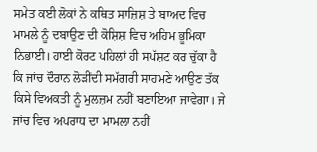ਸਮੇਤ ਕਈ ਲੋਕਾਂ ਨੇ ਕਥਿਤ ਸਾਜ਼ਿਸ਼ ਤੇ ਬਾਅਦ ਵਿਚ ਮਾਮਲੇ ਨੂੰ ਦਬਾਉਣ ਦੀ ਕੋਸ਼ਿਸ਼ ਵਿਚ ਅਹਿਮ ਭੂਮਿਕਾ ਨਿਭਾਈ। ਹਾਈ ਕੋਰਟ ਪਹਿਲਾਂ ਹੀ ਸਪੱਸ਼ਟ ਕਰ ਚੁੱਕਾ ਹੈ ਕਿ ਜਾਂਚ ਦੌਰਾਨ ਲੋੜੀਂਦੀ ਸਮੱਗਰੀ ਸਾਹਮਣੇ ਆਉਣ ਤੱਕ ਕਿਸੇ ਵਿਅਕਤੀ ਨੂੰ ਮੁਲਜ਼ਮ ਨਹੀਂ ਬਣਾਇਆ ਜਾਵੇਗਾ। ਜੇ ਜਾਂਚ ਵਿਚ ਅਪਰਾਧ ਦਾ ਮਾਮਲਾ ਨਹੀਂ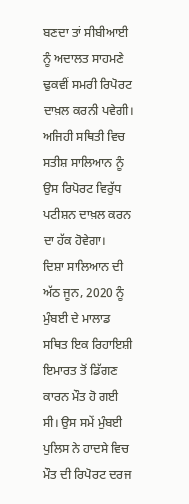ਬਣਦਾ ਤਾਂ ਸੀਬੀਆਈ ਨੂੰ ਅਦਾਲਤ ਸਾਹਮਣੇ ਢੁਕਵੀਂ ਸਮਰੀ ਰਿਪੋਰਟ ਦਾਖ਼ਲ ਕਰਨੀ ਪਵੇਗੀ। ਅਜਿਹੀ ਸਥਿਤੀ ਵਿਚ ਸਤੀਸ਼ ਸਾਲਿਆਨ ਨੂੰ ਉਸ ਰਿਪੋਰਟ ਵਿਰੁੱਧ ਪਟੀਸ਼ਨ ਦਾਖ਼ਲ ਕਰਨ ਦਾ ਹੱਕ ਹੋਵੇਗਾ।
ਦਿਸ਼ਾ ਸਾਲਿਆਨ ਦੀ ਅੱਠ ਜੂਨ, 2020 ਨੂੰ ਮੁੰਬਈ ਦੇ ਮਾਲਾਡ ਸਥਿਤ ਇਕ ਰਿਹਾਇਸ਼ੀ ਇਮਾਰਤ ਤੋਂ ਡਿੱਗਣ ਕਾਰਨ ਮੌਤ ਹੋ ਗਈ ਸੀ। ਉਸ ਸਮੇਂ ਮੁੰਬਈ ਪੁਲਿਸ ਨੇ ਹਾਦਸੇ ਵਿਚ ਮੌਤ ਦੀ ਰਿਪੋਰਟ ਦਰਜ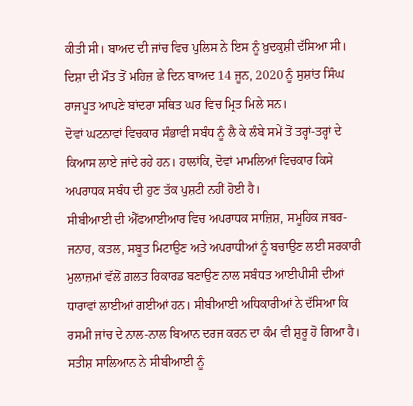ਕੀਤੀ ਸੀ। ਬਾਅਦ ਦੀ ਜਾਂਚ ਵਿਚ ਪੁਲਿਸ ਨੇ ਇਸ ਨੂੰ ਖ਼ੁਦਕੁਸ਼ੀ ਦੱਸਿਆ ਸੀ। ਦਿਸ਼ਾ ਦੀ ਮੌਤ ਤੋਂ ਮਹਿਜ਼ ਛੇ ਦਿਨ ਬਾਅਦ 14 ਜੂਨ, 2020 ਨੂੰ ਸੁਸ਼ਾਂਤ ਸਿੰਘ ਰਾਜਪੂਤ ਆਪਣੇ ਬਾਂਦਰਾ ਸਥਿਤ ਘਰ ਵਿਚ ਮ੍ਰਿਤ ਮਿਲੇ ਸਨ।
ਦੋਵਾਂ ਘਟਨਾਵਾਂ ਵਿਚਕਾਰ ਸੰਭਾਵੀ ਸਬੰਧ ਨੂੰ ਲੈ ਕੇ ਲੰਬੇ ਸਮੇਂ ਤੋਂ ਤਰ੍ਹਾਂ-ਤਰ੍ਹਾਂ ਦੇ ਕਿਆਸ ਲਾਏ ਜਾਂਦੇ ਰਹੇ ਹਨ। ਹਾਲਾਂਕਿ, ਦੋਵਾਂ ਮਾਮਲਿਆਂ ਵਿਚਕਾਰ ਕਿਸੇ ਅਪਰਾਧਕ ਸਬੰਧ ਦੀ ਹੁਣ ਤੱਕ ਪੁਸ਼ਟੀ ਨਹੀਂ ਹੋਈ ਹੈ।
ਸੀਬੀਆਈ ਦੀ ਐੱਫਆਈਆਰ ਵਿਚ ਅਪਰਾਧਕ ਸਾਜ਼ਿਸ਼, ਸਮੂਹਿਕ ਜਬਰ-ਜਨਾਹ, ਕਤਲ, ਸਬੂਤ ਮਿਟਾਉਣ ਅਤੇ ਅਪਰਾਧੀਆਂ ਨੂੰ ਬਚਾਉਣ ਲਈ ਸਰਕਾਰੀ ਮੁਲਾਜ਼ਮਾਂ ਵੱਲੋਂ ਗ਼ਲਤ ਰਿਕਾਰਡ ਬਣਾਉਣ ਨਾਲ ਸਬੰਧਤ ਆਈਪੀਸੀ ਦੀਆਂ ਧਾਰਾਵਾਂ ਲਾਈਆਂ ਗਈਆਂ ਹਨ। ਸੀਬੀਆਈ ਅਧਿਕਾਰੀਆਂ ਨੇ ਦੱਸਿਆ ਕਿ ਰਸਮੀ ਜਾਂਚ ਦੇ ਨਾਲ-ਨਾਲ ਬਿਆਨ ਦਰਜ ਕਰਨ ਦਾ ਕੰਮ ਵੀ ਸ਼ੁਰੂ ਹੋ ਗਿਆ ਹੈ।
ਸਤੀਸ਼ ਸਾਲਿਆਨ ਨੇ ਸੀਬੀਆਈ ਨੂੰ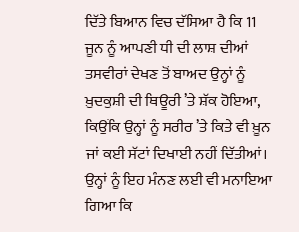ਦਿੱਤੇ ਬਿਆਨ ਵਿਚ ਦੱਸਿਆ ਹੈ ਕਿ 11 ਜੂਨ ਨੂੰ ਆਪਣੀ ਧੀ ਦੀ ਲਾਸ਼ ਦੀਆਂ ਤਸਵੀਰਾਂ ਦੇਖਣ ਤੋਂ ਬਾਅਦ ਉਨ੍ਹਾਂ ਨੂੰ ਖ਼ੁਦਕੁਸ਼ੀ ਦੀ ਥਿਊਰੀ ’ਤੇ ਸ਼ੱਕ ਹੋਇਆ, ਕਿਉਂਕਿ ਉਨ੍ਹਾਂ ਨੂੰ ਸਰੀਰ ’ਤੇ ਕਿਤੇ ਵੀ ਖ਼ੂਨ ਜਾਂ ਕਈ ਸੱਟਾਂ ਦਿਖਾਈ ਨਹੀਂ ਦਿੱਤੀਆਂ। ਉਨ੍ਹਾਂ ਨੂੰ ਇਹ ਮੰਨਣ ਲਈ ਵੀ ਮਨਾਇਆ ਗਿਆ ਕਿ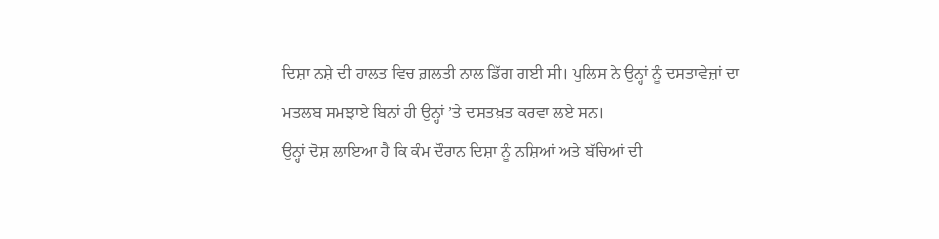ਦਿਸ਼ਾ ਨਸ਼ੇ ਦੀ ਹਾਲਤ ਵਿਚ ਗ਼ਲਤੀ ਨਾਲ ਡਿੱਗ ਗਈ ਸੀ। ਪੁਲਿਸ ਨੇ ਉਨ੍ਹਾਂ ਨੂੰ ਦਸਤਾਵੇਜ਼ਾਂ ਦਾ ਮਤਲਬ ਸਮਝਾਏ ਬਿਨਾਂ ਹੀ ਉਨ੍ਹਾਂ ’ਤੇ ਦਸਤਖ਼ਤ ਕਰਵਾ ਲਏ ਸਨ।
ਉਨ੍ਹਾਂ ਦੋਸ਼ ਲਾਇਆ ਹੈ ਕਿ ਕੰਮ ਦੌਰਾਨ ਦਿਸ਼ਾ ਨੂੰ ਨਸ਼ਿਆਂ ਅਤੇ ਬੱਚਿਆਂ ਦੀ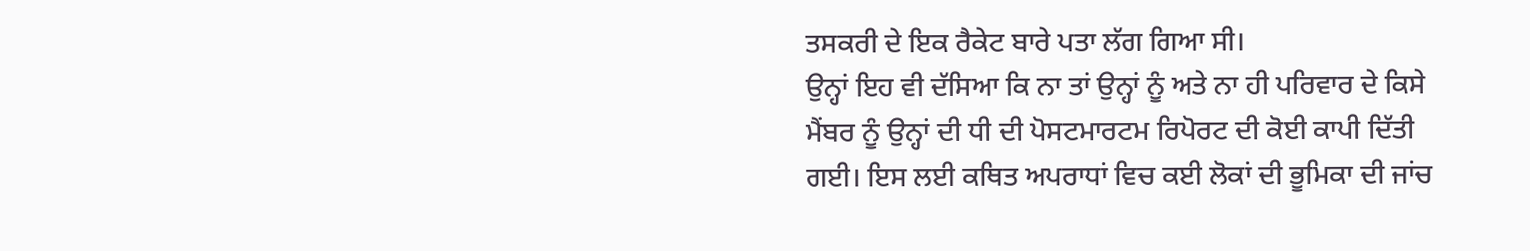ਤਸਕਰੀ ਦੇ ਇਕ ਰੈਕੇਟ ਬਾਰੇ ਪਤਾ ਲੱਗ ਗਿਆ ਸੀ।
ਉਨ੍ਹਾਂ ਇਹ ਵੀ ਦੱਸਿਆ ਕਿ ਨਾ ਤਾਂ ਉਨ੍ਹਾਂ ਨੂੰ ਅਤੇ ਨਾ ਹੀ ਪਰਿਵਾਰ ਦੇ ਕਿਸੇ ਮੈਂਬਰ ਨੂੰ ਉਨ੍ਹਾਂ ਦੀ ਧੀ ਦੀ ਪੋਸਟਮਾਰਟਮ ਰਿਪੋਰਟ ਦੀ ਕੋਈ ਕਾਪੀ ਦਿੱਤੀ ਗਈ। ਇਸ ਲਈ ਕਥਿਤ ਅਪਰਾਧਾਂ ਵਿਚ ਕਈ ਲੋਕਾਂ ਦੀ ਭੂਮਿਕਾ ਦੀ ਜਾਂਚ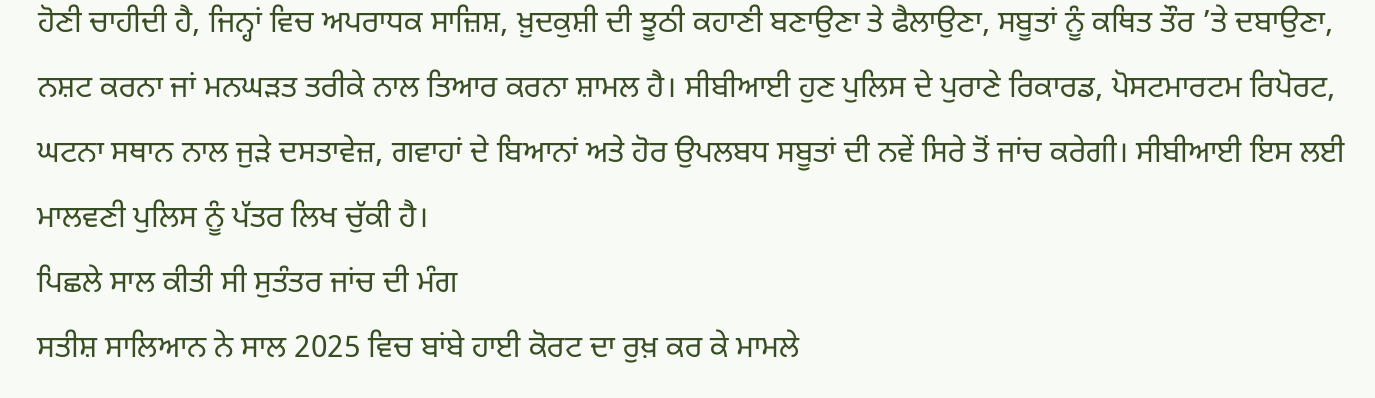ਹੋਣੀ ਚਾਹੀਦੀ ਹੈ, ਜਿਨ੍ਹਾਂ ਵਿਚ ਅਪਰਾਧਕ ਸਾਜ਼ਿਸ਼, ਖ਼ੁਦਕੁਸ਼ੀ ਦੀ ਝੂਠੀ ਕਹਾਣੀ ਬਣਾਉਣਾ ਤੇ ਫੈਲਾਉਣਾ, ਸਬੂਤਾਂ ਨੂੰ ਕਥਿਤ ਤੌਰ ’ਤੇ ਦਬਾਉਣਾ, ਨਸ਼ਟ ਕਰਨਾ ਜਾਂ ਮਨਘੜਤ ਤਰੀਕੇ ਨਾਲ ਤਿਆਰ ਕਰਨਾ ਸ਼ਾਮਲ ਹੈ। ਸੀਬੀਆਈ ਹੁਣ ਪੁਲਿਸ ਦੇ ਪੁਰਾਣੇ ਰਿਕਾਰਡ, ਪੋਸਟਮਾਰਟਮ ਰਿਪੋਰਟ, ਘਟਨਾ ਸਥਾਨ ਨਾਲ ਜੁੜੇ ਦਸਤਾਵੇਜ਼, ਗਵਾਹਾਂ ਦੇ ਬਿਆਨਾਂ ਅਤੇ ਹੋਰ ਉਪਲਬਧ ਸਬੂਤਾਂ ਦੀ ਨਵੇਂ ਸਿਰੇ ਤੋਂ ਜਾਂਚ ਕਰੇਗੀ। ਸੀਬੀਆਈ ਇਸ ਲਈ ਮਾਲਵਣੀ ਪੁਲਿਸ ਨੂੰ ਪੱਤਰ ਲਿਖ ਚੁੱਕੀ ਹੈ।
ਪਿਛਲੇ ਸਾਲ ਕੀਤੀ ਸੀ ਸੁਤੰਤਰ ਜਾਂਚ ਦੀ ਮੰਗ
ਸਤੀਸ਼ ਸਾਲਿਆਨ ਨੇ ਸਾਲ 2025 ਵਿਚ ਬਾਂਬੇ ਹਾਈ ਕੋਰਟ ਦਾ ਰੁਖ਼ ਕਰ ਕੇ ਮਾਮਲੇ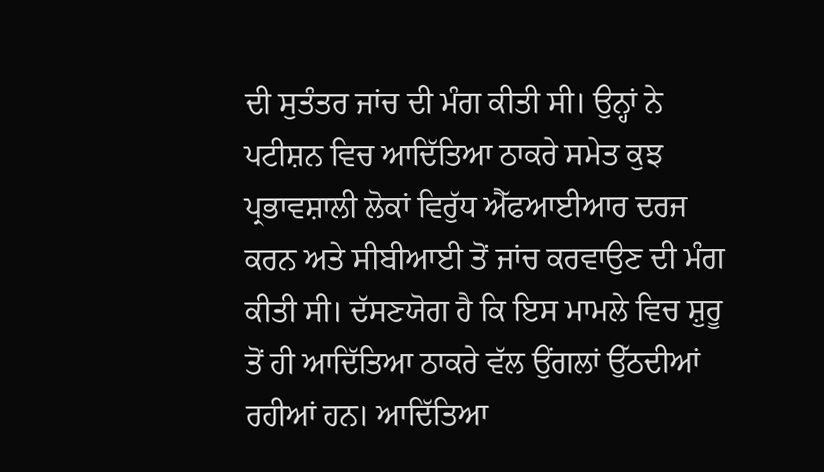ਦੀ ਸੁਤੰਤਰ ਜਾਂਚ ਦੀ ਮੰਗ ਕੀਤੀ ਸੀ। ਉਨ੍ਹਾਂ ਨੇ ਪਟੀਸ਼ਨ ਵਿਚ ਆਦਿੱਤਿਆ ਠਾਕਰੇ ਸਮੇਤ ਕੁਝ ਪ੍ਰਭਾਵਸ਼ਾਲੀ ਲੋਕਾਂ ਵਿਰੁੱਧ ਐੱਫਆਈਆਰ ਦਰਜ ਕਰਨ ਅਤੇ ਸੀਬੀਆਈ ਤੋਂ ਜਾਂਚ ਕਰਵਾਉਣ ਦੀ ਮੰਗ ਕੀਤੀ ਸੀ। ਦੱਸਣਯੋਗ ਹੈ ਕਿ ਇਸ ਮਾਮਲੇ ਵਿਚ ਸ਼ੁਰੂ ਤੋਂ ਹੀ ਆਦਿੱਤਿਆ ਠਾਕਰੇ ਵੱਲ ਉਂਗਲਾਂ ਉੱਠਦੀਆਂ ਰਹੀਆਂ ਹਨ। ਆਦਿੱਤਿਆ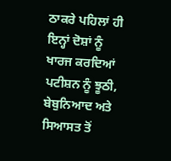ਠਾਕਰੇ ਪਹਿਲਾਂ ਹੀ ਇਨ੍ਹਾਂ ਦੋਸ਼ਾਂ ਨੂੰ ਖਾਰਜ ਕਰਦਿਆਂ ਪਟੀਸ਼ਨ ਨੂੰ ਝੂਠੀ, ਬੇਬੁਨਿਆਦ ਅਤੇ ਸਿਆਸਤ ਤੋਂ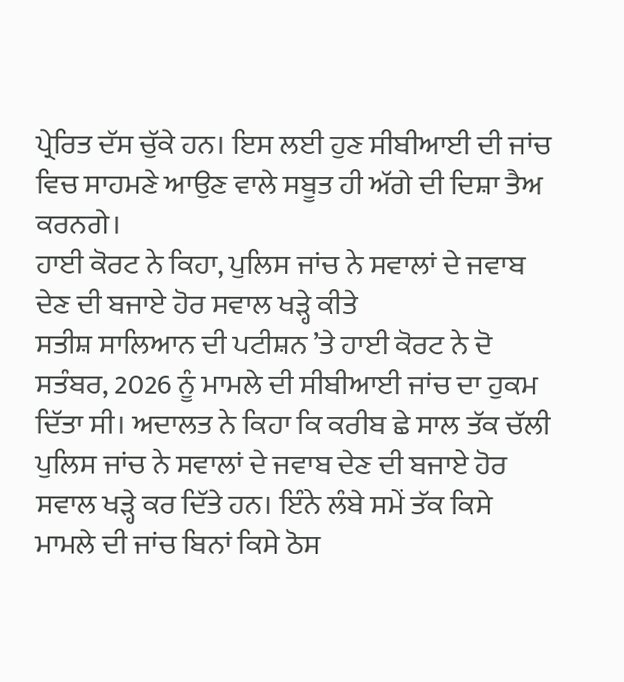ਪ੍ਰੇਰਿਤ ਦੱਸ ਚੁੱਕੇ ਹਨ। ਇਸ ਲਈ ਹੁਣ ਸੀਬੀਆਈ ਦੀ ਜਾਂਚ ਵਿਚ ਸਾਹਮਣੇ ਆਉਣ ਵਾਲੇ ਸਬੂਤ ਹੀ ਅੱਗੇ ਦੀ ਦਿਸ਼ਾ ਤੈਅ ਕਰਨਗੇ।
ਹਾਈ ਕੋਰਟ ਨੇ ਕਿਹਾ, ਪੁਲਿਸ ਜਾਂਚ ਨੇ ਸਵਾਲਾਂ ਦੇ ਜਵਾਬ ਦੇਣ ਦੀ ਬਜਾਏ ਹੋਰ ਸਵਾਲ ਖੜ੍ਹੇ ਕੀਤੇ
ਸਤੀਸ਼ ਸਾਲਿਆਨ ਦੀ ਪਟੀਸ਼ਨ ’ਤੇ ਹਾਈ ਕੋਰਟ ਨੇ ਦੋ ਸਤੰਬਰ, 2026 ਨੂੰ ਮਾਮਲੇ ਦੀ ਸੀਬੀਆਈ ਜਾਂਚ ਦਾ ਹੁਕਮ ਦਿੱਤਾ ਸੀ। ਅਦਾਲਤ ਨੇ ਕਿਹਾ ਕਿ ਕਰੀਬ ਛੇ ਸਾਲ ਤੱਕ ਚੱਲੀ ਪੁਲਿਸ ਜਾਂਚ ਨੇ ਸਵਾਲਾਂ ਦੇ ਜਵਾਬ ਦੇਣ ਦੀ ਬਜਾਏ ਹੋਰ ਸਵਾਲ ਖੜ੍ਹੇ ਕਰ ਦਿੱਤੇ ਹਨ। ਇੰਨੇ ਲੰਬੇ ਸਮੇਂ ਤੱਕ ਕਿਸੇ ਮਾਮਲੇ ਦੀ ਜਾਂਚ ਬਿਨਾਂ ਕਿਸੇ ਠੋਸ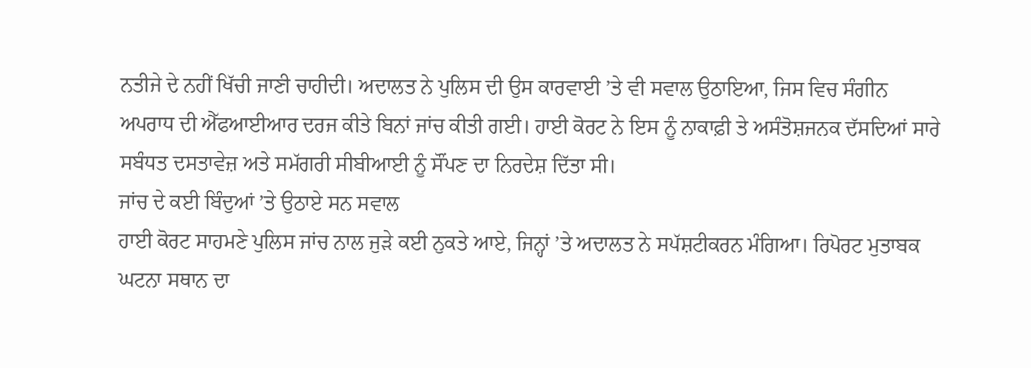ਨਤੀਜੇ ਦੇ ਨਹੀਂ ਖਿੱਚੀ ਜਾਣੀ ਚਾਹੀਦੀ। ਅਦਾਲਤ ਨੇ ਪੁਲਿਸ ਦੀ ਉਸ ਕਾਰਵਾਈ ’ਤੇ ਵੀ ਸਵਾਲ ਉਠਾਇਆ, ਜਿਸ ਵਿਚ ਸੰਗੀਨ ਅਪਰਾਧ ਦੀ ਐੱਫਆਈਆਰ ਦਰਜ ਕੀਤੇ ਬਿਨਾਂ ਜਾਂਚ ਕੀਤੀ ਗਈ। ਹਾਈ ਕੋਰਟ ਨੇ ਇਸ ਨੂੰ ਨਾਕਾਫ਼ੀ ਤੇ ਅਸੰਤੋਸ਼ਜਨਕ ਦੱਸਦਿਆਂ ਸਾਰੇ ਸਬੰਧਤ ਦਸਤਾਵੇਜ਼ ਅਤੇ ਸਮੱਗਰੀ ਸੀਬੀਆਈ ਨੂੰ ਸੌਂਪਣ ਦਾ ਨਿਰਦੇਸ਼ ਦਿੱਤਾ ਸੀ।
ਜਾਂਚ ਦੇ ਕਈ ਬਿੰਦੁਆਂ ’ਤੇ ਉਠਾਏ ਸਨ ਸਵਾਲ
ਹਾਈ ਕੋਰਟ ਸਾਹਮਣੇ ਪੁਲਿਸ ਜਾਂਚ ਨਾਲ ਜੁੜੇ ਕਈ ਨੁਕਤੇ ਆਏ, ਜਿਨ੍ਹਾਂ ’ਤੇ ਅਦਾਲਤ ਨੇ ਸਪੱਸ਼ਟੀਕਰਨ ਮੰਗਿਆ। ਰਿਪੋਰਟ ਮੁਤਾਬਕ ਘਟਨਾ ਸਥਾਨ ਦਾ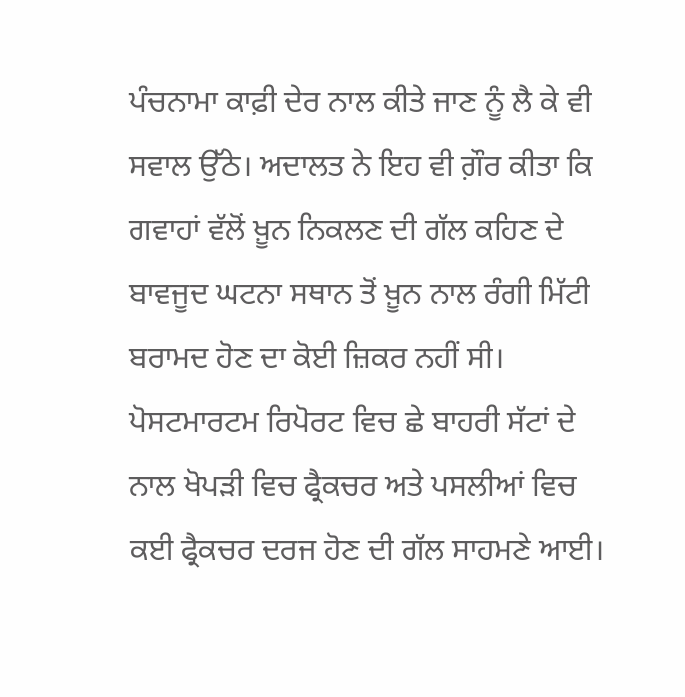ਪੰਚਨਾਮਾ ਕਾਫ਼ੀ ਦੇਰ ਨਾਲ ਕੀਤੇ ਜਾਣ ਨੂੰ ਲੈ ਕੇ ਵੀ ਸਵਾਲ ਉੱਠੇ। ਅਦਾਲਤ ਨੇ ਇਹ ਵੀ ਗ਼ੌਰ ਕੀਤਾ ਕਿ ਗਵਾਹਾਂ ਵੱਲੋਂ ਖ਼ੂਨ ਨਿਕਲਣ ਦੀ ਗੱਲ ਕਹਿਣ ਦੇ ਬਾਵਜੂਦ ਘਟਨਾ ਸਥਾਨ ਤੋਂ ਖ਼ੂਨ ਨਾਲ ਰੰਗੀ ਮਿੱਟੀ ਬਰਾਮਦ ਹੋਣ ਦਾ ਕੋਈ ਜ਼ਿਕਰ ਨਹੀਂ ਸੀ। ਪੋਸਟਮਾਰਟਮ ਰਿਪੋਰਟ ਵਿਚ ਛੇ ਬਾਹਰੀ ਸੱਟਾਂ ਦੇ ਨਾਲ ਖੋਪੜੀ ਵਿਚ ਫ੍ਰੈਕਚਰ ਅਤੇ ਪਸਲੀਆਂ ਵਿਚ ਕਈ ਫ੍ਰੈਕਚਰ ਦਰਜ ਹੋਣ ਦੀ ਗੱਲ ਸਾਹਮਣੇ ਆਈ।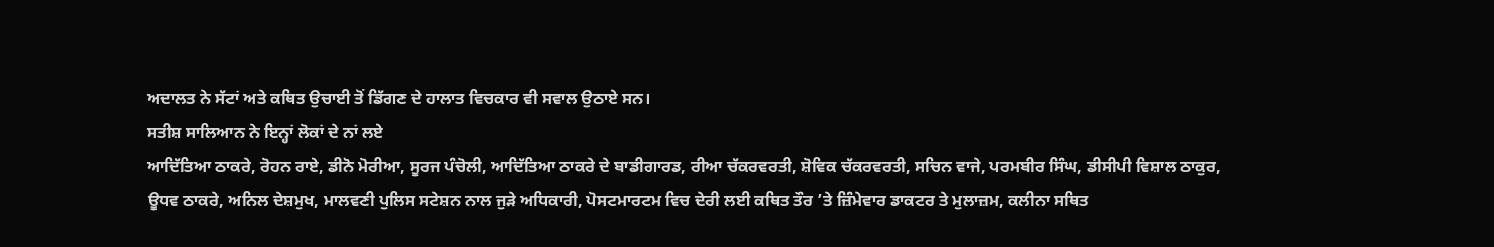ਅਦਾਲਤ ਨੇ ਸੱਟਾਂ ਅਤੇ ਕਥਿਤ ਉਚਾਈ ਤੋਂ ਡਿੱਗਣ ਦੇ ਹਾਲਾਤ ਵਿਚਕਾਰ ਵੀ ਸਵਾਲ ਉਠਾਏ ਸਨ।
ਸਤੀਸ਼ ਸਾਲਿਆਨ ਨੇ ਇਨ੍ਹਾਂ ਲੋਕਾਂ ਦੇ ਨਾਂ ਲਏ
ਆਦਿੱਤਿਆ ਠਾਕਰੇ, ਰੋਹਨ ਰਾਏ, ਡੀਨੋ ਮੋਰੀਆ, ਸੂਰਜ ਪੰਚੋਲੀ, ਆਦਿੱਤਿਆ ਠਾਕਰੇ ਦੇ ਬਾਡੀਗਾਰਡ, ਰੀਆ ਚੱਕਰਵਰਤੀ, ਸ਼ੋਵਿਕ ਚੱਕਰਵਰਤੀ, ਸਚਿਨ ਵਾਜੇ, ਪਰਮਬੀਰ ਸਿੰਘ, ਡੀਸੀਪੀ ਵਿਸ਼ਾਲ ਠਾਕੁਰ, ਊਧਵ ਠਾਕਰੇ, ਅਨਿਲ ਦੇਸ਼ਮੁਖ, ਮਾਲਵਣੀ ਪੁਲਿਸ ਸਟੇਸ਼ਨ ਨਾਲ ਜੁੜੇ ਅਧਿਕਾਰੀ, ਪੋਸਟਮਾਰਟਮ ਵਿਚ ਦੇਰੀ ਲਈ ਕਥਿਤ ਤੌਰ ’ਤੇ ਜ਼ਿੰਮੇਵਾਰ ਡਾਕਟਰ ਤੇ ਮੁਲਾਜ਼ਮ, ਕਲੀਨਾ ਸਥਿਤ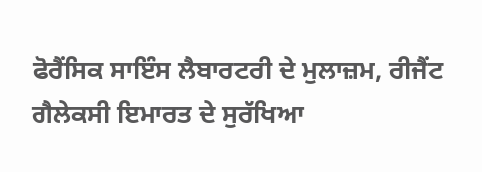ਫੋਰੈਂਸਿਕ ਸਾਇੰਸ ਲੈਬਾਰਟਰੀ ਦੇ ਮੁਲਾਜ਼ਮ, ਰੀਜੈਂਟ ਗੈਲੇਕਸੀ ਇਮਾਰਤ ਦੇ ਸੁਰੱਖਿਆ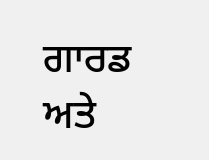ਗਾਰਡ ਅਤੇ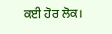ਕਈ ਹੋਰ ਲੋਕ।